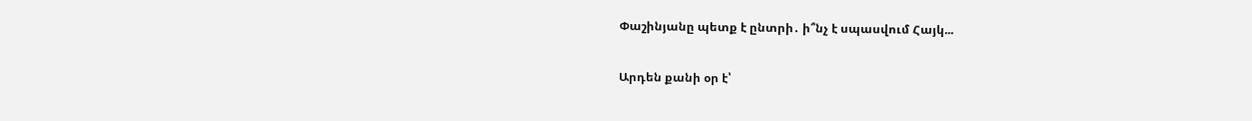Փաշինյանը պետք է ընտրի․ ի՞նչ է սպասվում Հայկ...

Արդեն քանի օր է՝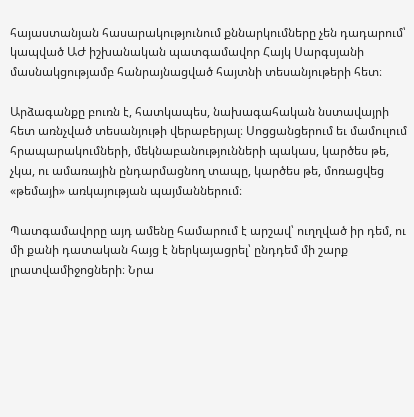հայաստանյան հասարակությունում քննարկումները չեն դադարում՝ կապված ԱԺ իշխանական պատգամավոր Հայկ Սարգսյանի մասնակցությամբ հանրայնացված հայտնի տեսանյութերի հետ։

Արձագանքը բուռն է, հատկապես, նախագահական նստավայրի հետ առնչված տեսանյութի վերաբերյալ։ Սոցցանցերում եւ մամուլում հրապարակումների, մեկնաբանությունների պակաս, կարծես թե, չկա, ու ամառային ընդարմացնող տապը, կարծես թե, մոռացվեց «թեմայի» առկայության պայմաններում։

Պատգամավորը այդ ամենը համարում է արշավ՝ ուղղված իր դեմ, ու մի քանի դատական հայց է ներկայացրել՝ ընդդեմ մի շարք լրատվամիջոցների։ Նրա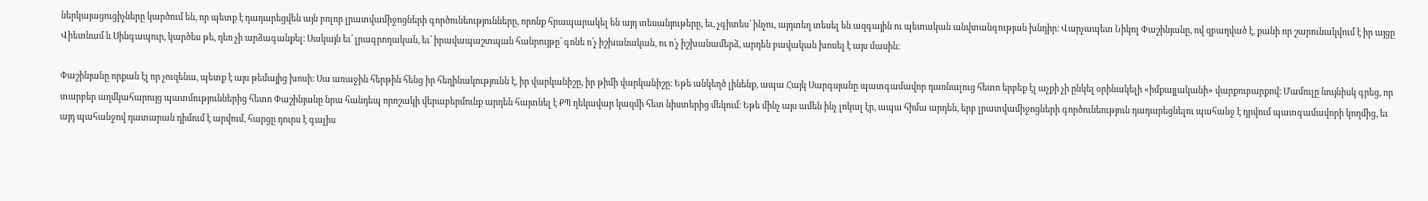ներկայացուցիչները կարծում են, որ պետք է դադարեցվեն այն բոլոր լրատվամիջոցների գործունեությունները, որոնք հրապարակել են այդ տեսանյութերը, եւ, չգիտես՝ ինչու, այդտեղ տեսել են ազգային ու պետական անվտանգության խնդիր։ Վարչապետ Նիկոլ Փաշինյանը, ով զբաղված է, քանի որ շարունակվում է իր այցը Վիետնամ և Սինգապուր, կարծես թե, դեռ չի արձագանքել։ Սակայն եւ՛ լրագրողական, եւ՛ իրավապաշտպան հանրույթը՝ գոնե ո՛չ իշխանական, ու ո՛չ իշխանամերձ, արդեն բավական խոսել է այս մասին։

Փաշինյանը որքան էլ որ չուզենա, պետք է այս թեմայից խոսի։ Սա առաջին հերթին հենց իր հեղինակությունն է, իր վարկանիշը, իր թիմի վարկանիշը։ Եթե անկեղծ լինենք, ապա Հայկ Սարգսյանը պատգամավոր դառնալուց հետո երբեք էլ աչքի չի ընկել օրինակելի «իմքայլականի» վարքուբարքով։ Մամուլը նույնիսկ գրեց, որ տարբեր աղմկահարույց պատմություններից հետո Փաշինյանը նրա հանդեպ որոշակի վերաբերմունք արդեն հայտնել է ՔՊ ղեկավար կազմի հետ նիստերից մեկում։ Եթե մինչ այս ամեն ինչ լոկալ էր, ապա հիմա արդեն, երբ լրատվամիջոցների գործունեություն դադարեցնելու պահանջ է դրվում պատգամավորի կողմից, եւ այդ պահանջով դատարան դիմում է արվում, հարցը դուրս է գալիս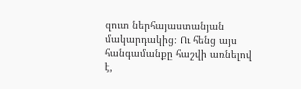զուտ ներհայաստանյան մակարդակից։ Ու հենց այս հանգամանքը հաշվի առնելով է,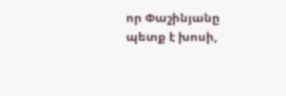որ Փաշինյանը պետք է խոսի,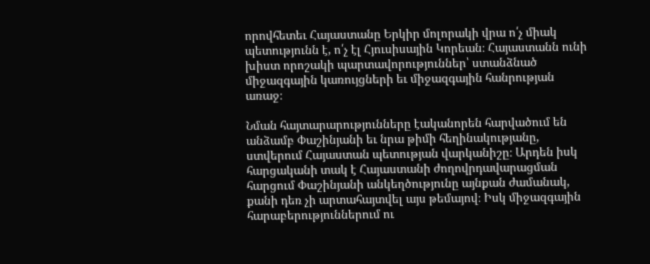որովհետեւ Հայաստանը Երկիր մոլորակի վրա ո՛չ միակ պետությունն է, ո՛չ էլ Հյուսիսային Կորեան։ Հայաստանն ունի խիստ որոշակի պարտավորություններ՝ ստանձնած միջազգային կառույցների եւ միջազգային հանրության առաջ։

Նման հայտարարությունները էականորեն հարվածում են անձամբ Փաշինյանի եւ նրա թիմի հեղինակությանը, ստվերում Հայաստան պետության վարկանիշը։ Արդեն իսկ հարցականի տակ է Հայաստանի ժողովրդավարացման հարցում Փաշինյանի անկեղծությունը այնքան ժամանակ, քանի դեռ չի արտահայտվել այս թեմայով։ Իսկ միջազգային հարաբերություններում ու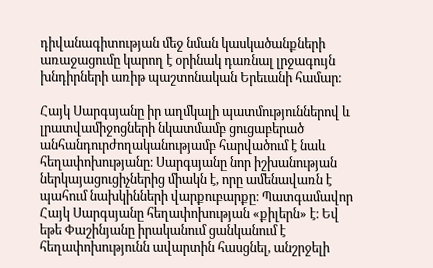դիվանագիտության մեջ նման կասկածանքների առաջացումը կարող է օրինակ դառնալ լրջագույն խնդիրների առիթ պաշտոնական Երեւանի համար։

Հայկ Սարգսյանը իր աղմկալի պատմություններով և լրատվամիջոցների նկատմամբ ցուցաբերած անհանդուրժողականությամբ հարվածում է նաև հեղափոխությանը։ Սարգսյանը նոր իշխանության ներկայացուցիչներից միակն է, որը ամենավառն է պահում նախկինների վարքուբարքը։ Պատգամավոր Հայկ Սարգսյանը հեղափոխության «քիլերն» է։ Եվ եթե Փաշինյանը իրականում ցանկանում է հեղափոխությունն ավարտին հասցնել, անշրջելի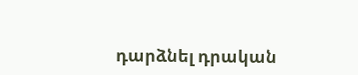դարձնել դրական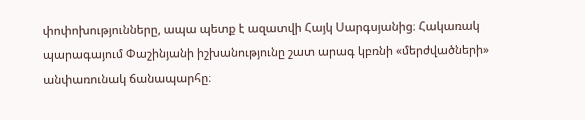փոփոխությունները, ապա պետք է ազատվի Հայկ Սարգսյանից։ Հակառակ պարագայում Փաշինյանի իշխանությունը շատ արագ կբռնի «մերժվածների» անփառունակ ճանապարհը։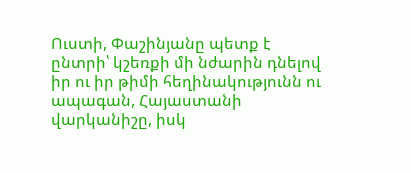Ուստի, Փաշինյանը պետք է ընտրի՝ կշեռքի մի նժարին դնելով իր ու իր թիմի հեղինակությունն ու ապագան, Հայաստանի վարկանիշը, իսկ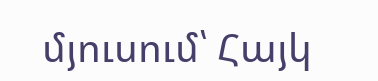մյուսում՝ Հայկ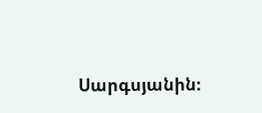Սարգսյանին։